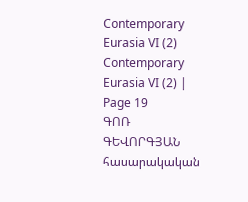Contemporary Eurasia VI (2) Contemporary Eurasia VI (2) | Page 19
ԳՈՌ ԳԵՎՈՐԳՅԱՆ
հասարակական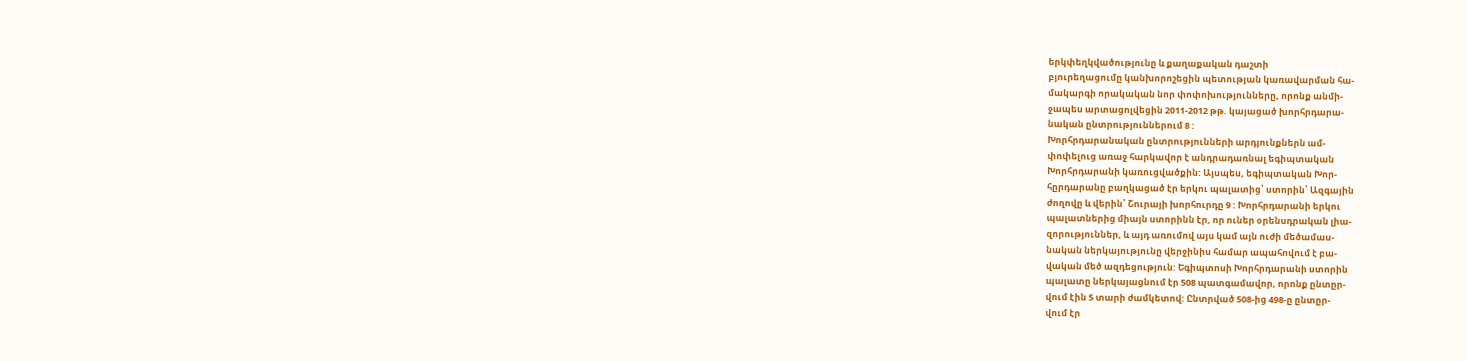երկփեղկվածությունը և քաղաքական դաշտի
բյուրեղացումը կանխորոշեցին պետության կառավարման հա-
մակարգի որակական նոր փոփոխությունները, որոնք անմի-
ջապես արտացոլվեցին 2011-2012 թթ. կայացած խորհրդարա-
նական ընտրություններում 8 :
Խորհրդարանական ընտրությունների արդյունքներն ամ-
փոփելուց առաջ հարկավոր է անդրադառնալ եգիպտական
Խորհրդարանի կառուցվածքին: Այսպես, եգիպտական Խոր-
հըրդարանը բաղկացած էր երկու պալատից՝ ստորին՝ Ազգային
ժողովը և վերին՝ Շուրայի խորհուրդը 9 : Խորհրդարանի երկու
պալատներից միայն ստորինն էր, որ ուներ օրենսդրական լիա-
զորություններ, և այդ առումով այս կամ այն ուժի մեծամաս-
նական ներկայությունը վերջինիս համար ապահովում է բա-
վական մեծ ազդեցություն: Եգիպտոսի Խորհրդարանի ստորին
պալատը ներկայացնում էր 508 պատգամավոր, որոնք ընտըր-
վում էին 5 տարի ժամկետով: Ընտրված 508-ից 498-ը ընտըր-
վում էր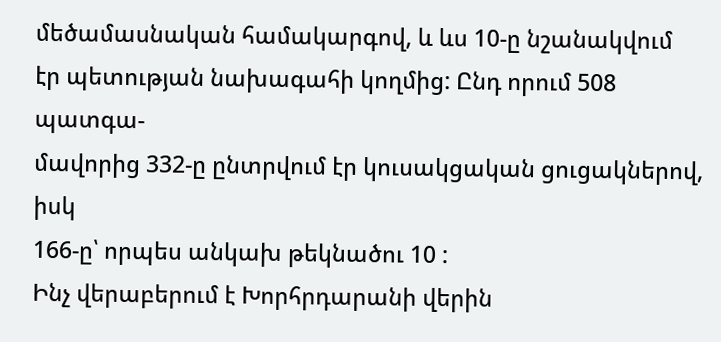մեծամասնական համակարգով, և ևս 10-ը նշանակվում
էր պետության նախագահի կողմից: Ընդ որում 508 պատգա-
մավորից 332-ը ընտրվում էր կուսակցական ցուցակներով, իսկ
166-ը՝ որպես անկախ թեկնածու 10 :
Ինչ վերաբերում է Խորհրդարանի վերին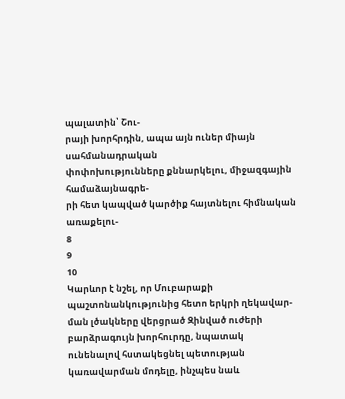պալատին՝ Շու-
րայի խորհրդին, ապա այն ուներ միայն սահմանադրական
փոփոխությունները քննարկելու, միջազգային համաձայնագրե-
րի հետ կապված կարծիք հայտնելու հիմնական առաքելու-
8
9
10
Կարևոր է նշել, որ Մուբարաքի պաշտոնանկությունից հետո երկրի ղեկավար-
ման լծակները վերցրած Զինված ուժերի բարձրագույն խորհուրդը, նպատակ
ունենալով հստակեցնել պետության կառավարման մոդելը, ինչպես նաև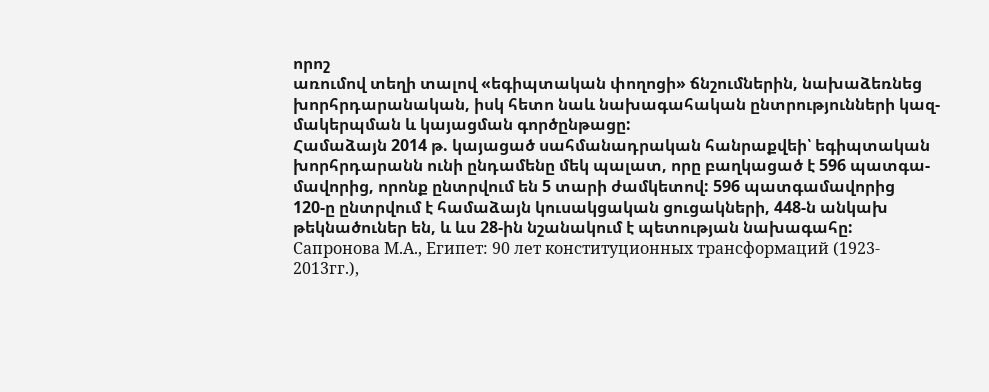որոշ
առումով տեղի տալով «եգիպտական փողոցի» ճնշումներին, նախաձեռնեց
խորհրդարանական, իսկ հետո նաև նախագահական ընտրությունների կազ-
մակերպման և կայացման գործընթացը:
Համաձայն 2014 թ. կայացած սահմանադրական հանրաքվեի՝ եգիպտական
խորհրդարանն ունի ընդամենը մեկ պալատ, որը բաղկացած է 596 պատգա-
մավորից, որոնք ընտրվում են 5 տարի ժամկետով: 596 պատգամավորից
120-ը ընտրվում է համաձայն կուսակցական ցուցակների, 448-ն անկախ
թեկնածուներ են, և ևս 28-ին նշանակում է պետության նախագահը:
Сапронова М.А., Египет: 90 лет конституционных трансформаций (1923-
2013гг.),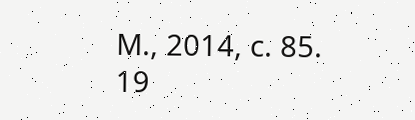М., 2014, с. 85.
19